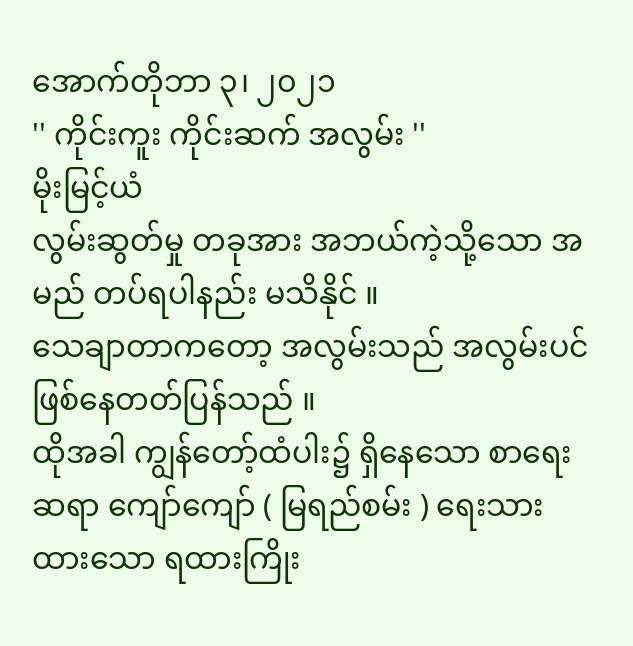အောက်တိုဘာ ၃၊ ၂၀၂၁
'' ကိုင်းကူး ကိုင်းဆက် အလွမ်း ''
မိုးမြင့်ယံ
လွမ်းဆွတ်မှု တခုအား အဘယ်ကဲ့သို့သော အမည် တပ်ရပါနည်း မသိနိုင် ။
သေချာတာကတော့ အလွမ်းသည် အလွမ်းပင် ဖြစ်နေတတ်ပြန်သည် ။
ထိုအခါ ကျွန်တော့်ထံပါး၌ ရှိနေသော စာရေးဆရာ ကျော်ကျော် ( မြရည်စမ်း ) ရေးသားထားသော ရထားကြိုး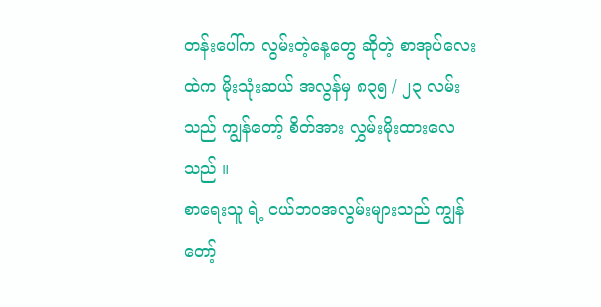တန်းပေါ်က လွမ်းတဲ့နေ့တွေ ဆိုတဲ့ စာအုပ်လေးထဲက မိုးသုံးဆယ် အလွန်မှ ၈၃၅ / ၂၃ လမ်းသည် ကျွန်တော့် စိတ်အား လွှမ်းမိုးထားလေသည် ။
စာရေးသူ ရဲ့ ငယ်ဘဝအလွမ်းများသည် ကျွန်တော့်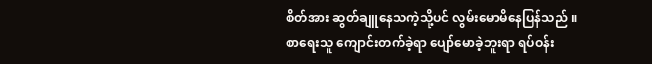စိတ်အား ဆွတ်ချူနေသကဲ့သို့ပင် လွမ်းမောမိနေပြန်သည် ။
စာရေးသူ ကျောင်းတက်ခဲ့ရာ ပျော်မောခဲ့ဘူးရာ ရပ်ဝန်း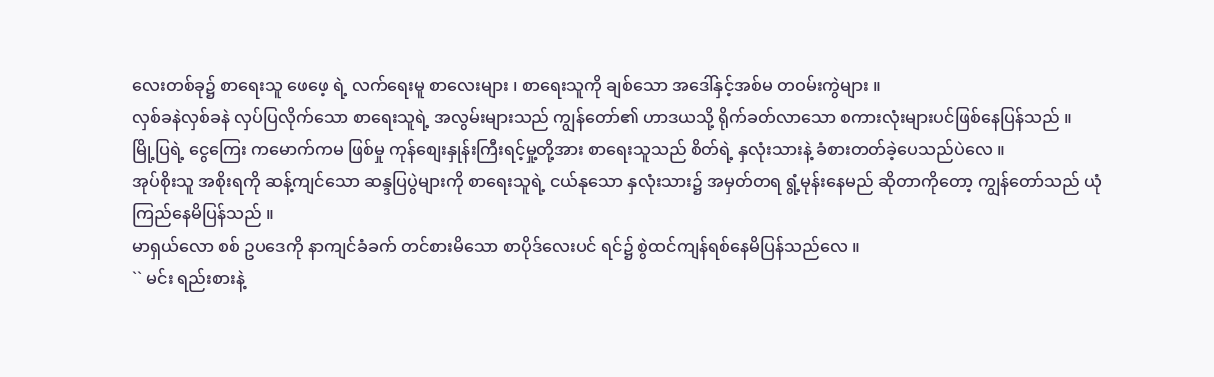လေးတစ်ခု၌ စာရေးသူ ဖေဖေ့ ရဲ့ လက်ရေးမူ စာလေးများ ၊ စာရေးသူကို ချစ်သော အဒေါ်နှင့်အစ်မ တဝမ်းကွဲများ ။
လှစ်ခနဲလှစ်ခနဲ လှပ်ပြလိုက်သော စာရေးသူရဲ့ အလွမ်းများသည် ကျွန်တော်၏ ဟာဒယသို့ ရိုက်ခတ်လာသော စကားလုံးများပင်ဖြစ်နေပြန်သည် ။
မြို့ပြရဲ့ ငွေကြေး ကမောက်ကမ ဖြစ်မှု ကုန်စျေးနှုန်းကြီးရင့်မှု့တို့အား စာရေးသူသည် စိတ်ရဲ့ နှလုံးသားနဲ့ ခံစားတတ်ခဲ့ပေသည်ပဲလေ ။
အုပ်စိုးသူ အစိုးရကို ဆန့်ကျင်သော ဆန္ဒပြပွဲများကို စာရေးသူရဲ့ ငယ်နုသော နှလုံးသား၌ အမှတ်တရ ရွံ့မုန်းနေမည် ဆိုတာကိုတော့ ကျွန်တော်သည် ယုံကြည်နေမိပြန်သည် ။
မာရှယ်လော စစ် ဥပဒေကို နာကျင်ခံခက် တင်စားမိသော စာပိုဒ်လေးပင် ရင်၌ စွဲထင်ကျန်ရစ်နေမိပြန်သည်လေ ။
`` မင်း ရည်းစားနဲ့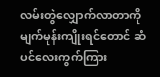လမ်းတွဲလျှောက်လာတာကို မျက်မုန်းကျိုးရင်တောင် ဆံပင်လေးကွက်ကြား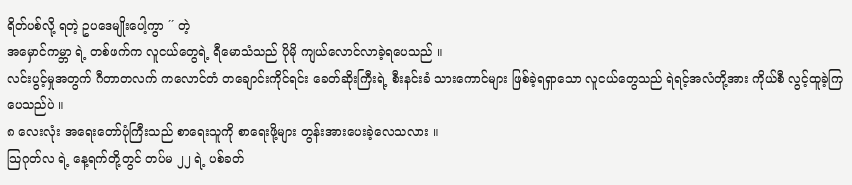ရိတ်ပစ်လို့ ရတဲ့ ဥပဒေမျိုးပေါ့ကွာ ´´ တဲ့
အမှောင်ကမ္ဘာ ရဲ့ တစ်ဖက်က လူငယ်တွေရဲ့ ရီမောသံသည် ပိုမို ကျယ်လောင်လာခဲ့ရပေသည် ။
လင်းပွင့်မှုအတွက် ဂီတာတလက် ကလောင်တံ တချောင်းကိုင်ရင်း ခေတ်ဆိုးကြီးရဲ့ စီးနင်းခံ သားကောင်များ ဖြစ်ခဲ့ရရှာသော လူငယ်တွေသည် ရဲရင့်အလံတို့အား ကိုယ်စီ လွင့်ထူခဲ့ကြပေသည်ပဲ ။
၈ လေးလုံး အရေးတော်ပုံကြီးသည် စာရေးသူကို စာရေးဖို့များ တွန်းအားပေးခဲ့လေသလား ။
သြဂုတ်လ ရဲ့ နေ့ရက်တို့တွင် တပ်မ ၂၂ ရဲ့ ပစ်ခတ်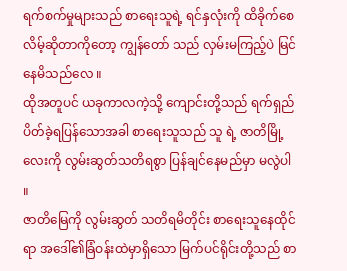ရက်စက်မှုများသည် စာရေးသူရဲ့ ရင်နှလုံးကို ထိခိုက်စေလိမ့်ဆိုတာကိုတော့ ကျွန်တော် သည် လှမ်းမကြည့်ပဲ မြင်နေမိသည်လေ ။
ထိုအတူပင် ယခုကာလကဲ့သို့ ကျောင်းတို့သည် ရက်ရှည်ပိတ်ခဲ့ရပြန်သောအခါ စာရေးသူသည် သူ ရဲ့ ဇာတိမြို့လေးကို လွမ်းဆွတ်သတိရစွာ ပြန်ချင်နေမည်မှာ မလွဲပါ ။
ဇာတိမြေကို လွမ်းဆွတ် သတိရမိတိုင်း စာရေးသူနေထိုင်ရာ အဒေါ်၏ခြံဝန်းထဲမှာရှိသော မြက်ပင်ရိုင်းတို့သည် စာ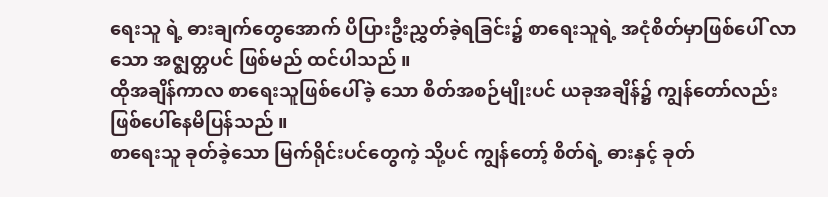ရေးသူ ရဲ့ ဓားချက်တွေအောက် ပိပြားဦးညွှတ်ခဲ့ရခြင်း၌ စာရေးသူရဲ့ အငုံစိတ်မှာဖြစ်ပေါ် လာသော အဇ္စျတ္တပင် ဖြစ်မည် ထင်ပါသည် ။
ထိုအချိန်ကာလ စာရေးသူဖြစ်ပေါ်ခဲ့ သော စိတ်အစဉ်မျိုးပင် ယခုအချိန်၌ ကျွန်တော်လည်း ဖြစ်ပေါ်နေမိပြန်သည် ။
စာရေးသူ ခုတ်ခဲ့သော မြက်ရိုင်းပင်တွေကဲ့ သို့ပင် ကျွန်တော့် စိတ်ရဲ့ ဓားနှင့် ခုတ်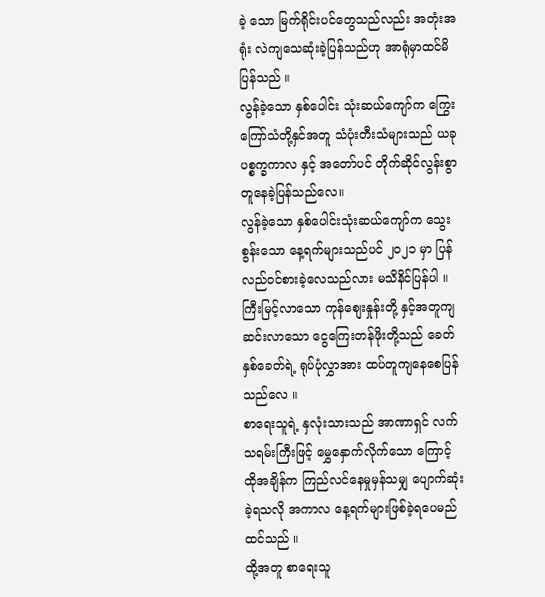ခဲ့ သော မြက်ရိုင်းပင်တွေသည်လည်း အတုံးအရုံး လဲကျသေဆုံးခဲ့ပြန်သည်ဟု အာရုံမှာထင်မိပြန်သည် ။
လွန်ခဲ့သော နှစ်ပေါင်း သုံးဆယ်ကျော်က ကြွေးကြော်သံတို့နှင်အတူ သံပုံးတီးသံများသည် ယခုပစ္စက္ခကာလ နှင့် အတော်ပင် တိုက်ဆိုင်လွန်းစွာ တူနေခဲ့ပြန်သည်လေ။
လွန်ခဲ့သော နှစ်ပေါင်းသုံးဆယ်ကျော်က သွေးစွန်းသော နေ့ရက်များသည်ပင် ၂၀၂၁ မှာ ပြန်လည်ဝင်စားခဲ့လေသည်လား မသိနိင်ပြန်ပါ ။
ကြီးမြင့်လာသော ကုန်စျေးနှုန်းတို့ နှင့်အတူကျ ဆင်းလာသော ငွေကြေးတန်ဖိုးတို့သည် ခေတ်နှစ်ခေတ်ရဲ့ ရုပ်ပုံလွှာအား ထပ်တူကျနေစေပြန်သည်လေ ။
စာရေးသူရဲ့ နှလုံးသားသည် အာဏာရှင် လက်သရမ်းကြီးဖြင့် မွှေနှောက်လိုက်သော ကြောင့် ထိုအချိန်က ကြည်လင်နေမှုမှန်သမျှ ပျောက်ဆုံးခဲ့ရသလို အကာလ နေ့ရက်များဖြစ်ခဲ့ရပေမည် ထင်သည် ။
ထို့အတူ စာရေးသူ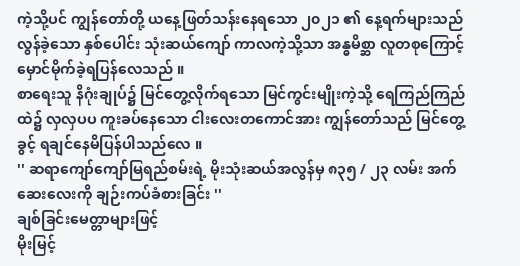ကဲ့သို့ပင် ကျွန်တော်တို့ ယနေ့ဖြတ်သန်းနေရသော ၂၀၂၁ ၏ နေ့ရက်များသည် လွန်ခဲ့သော နှစ်ပေါင်း သုံးဆယ်ကျော် ကာလကဲ့သို့သာ အန္ဓမိစ္ဆာ လူတစုကြောင့် မှောင်မိုက်ခဲ့ရပြန်လေသည် ။
စာရေးသူ နိဂုံးချုပ်၌ မြင်တွေ့လိုက်ရသော မြင်ကွင်းမျိုးကဲ့သို့ ရေကြည်ကြည်ထဲ၌ လှလှပပ ကူးခပ်နေသော ငါးလေးတကောင်အား ကျွန်တော်သည် မြင်တွေ့ခွင့် ရချင်နေမိပြန်ပါသည်လေ ။
'' ဆရာကျော်ကျော်မြရည်စမ်းရဲ့ မိုးသုံးဆယ်အလွန်မှ ၈၃၅ / ၂၃ လမ်း အက်ဆေးလေးကို ချဉ်းကပ်ခံစားခြင်း ''
ချစ်ခြင်းမေတ္တာများဖြင့်
မိုးမြင့်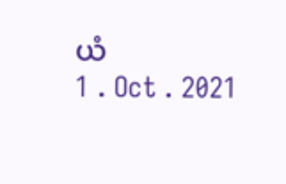ယံ
1 . Oct . 2021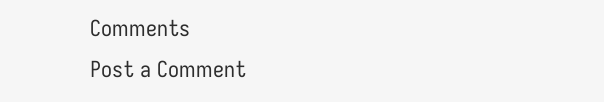Comments
Post a Comment